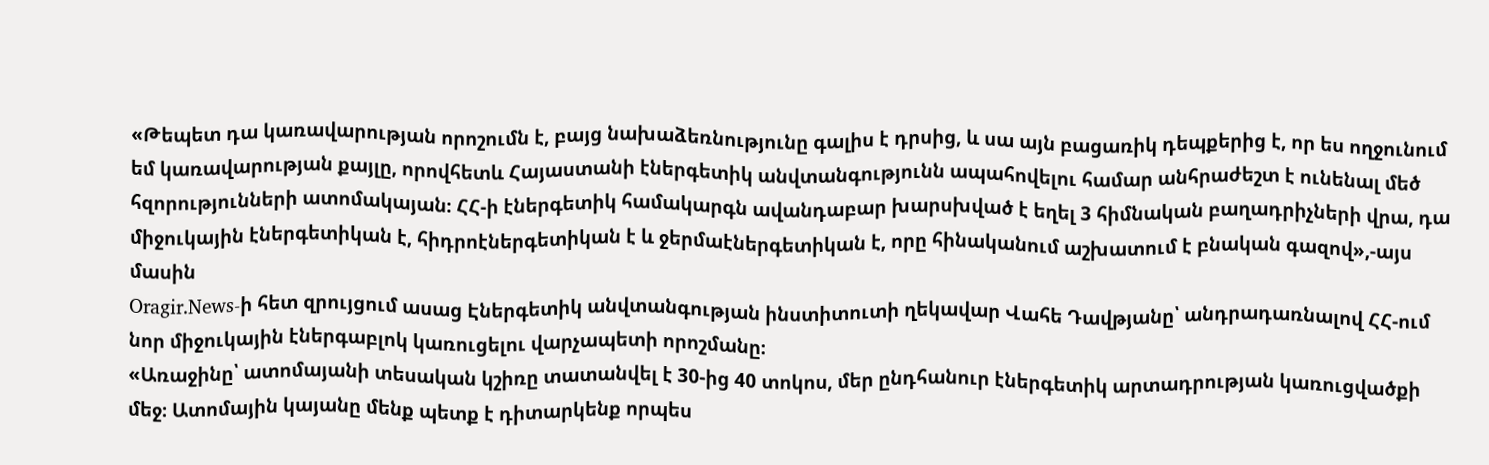«Թեպետ դա կառավարության որոշումն է, բայց նախաձեռնությունը գալիս է դրսից, և սա այն բացառիկ դեպքերից է, որ ես ողջունում եմ կառավարության քայլը, որովհետև Հայաստանի էներգետիկ անվտանգությունն ապահովելու համար անհրաժեշտ է ունենալ մեծ հզորությունների ատոմակայան։ ՀՀ-ի էներգետիկ համակարգն ավանդաբար խարսխված է եղել 3 հիմնական բաղադրիչների վրա, դա միջուկային էներգետիկան է, հիդրոէներգետիկան է և ջերմաէներգետիկան է, որը հինականում աշխատում է բնական գազով»,-այս մասին
Oragir.News-ի հետ զրույցում ասաց Էներգետիկ անվտանգության ինստիտուտի ղեկավար Վահե Դավթյանը՝ անդրադառնալով ՀՀ-ում նոր միջուկային էներգաբլոկ կառուցելու վարչապետի որոշմանը։
«Առաջինը՝ ատոմայանի տեսական կշիռը տատանվել է 30-ից 40 տոկոս, մեր ընդհանուր էներգետիկ արտադրության կառուցվածքի մեջ։ Ատոմային կայանը մենք պետք է դիտարկենք որպես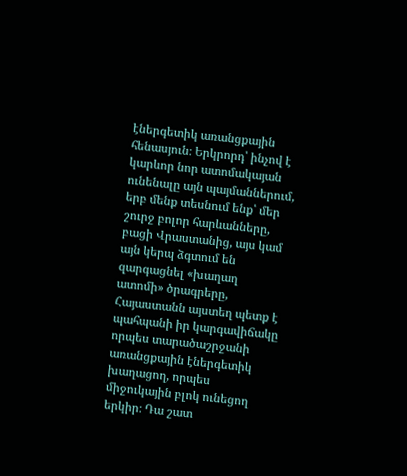էներգետիկ առանցքային հենասյուն։ Երկրորդ՝ ինչով է կարևոր նոր ատոմակայան ունենալը այն պայմաններում, երբ մենք տեսնում ենք՝ մեր շուրջ բոլոր հարևանները, բացի Վրաստանից, այս կամ այն կերպ ձգտում են զարգացնել «խաղաղ ատոմի» ծրագրերը, Հայաստանն այստեղ պետք է պահպանի իր կարգավիճակը որպես տարածաշրջանի առանցքային էներգետիկ խաղացող, որպես միջուկային բլոկ ունեցող երկիր։ Դա շատ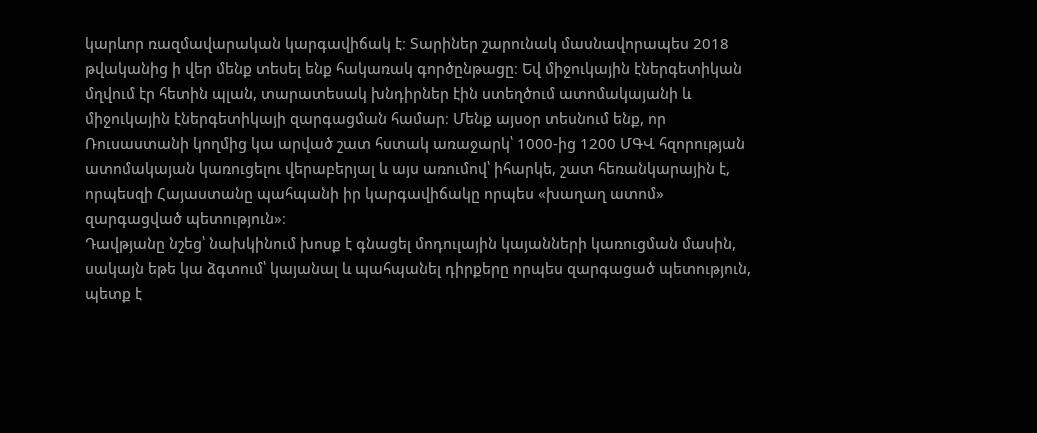կարևոր ռազմավարական կարգավիճակ է։ Տարիներ շարունակ մասնավորապես 2018 թվականից ի վեր մենք տեսել ենք հակառակ գործընթացը։ Եվ միջուկային էներգետիկան մղվում էր հետին պլան, տարատեսակ խնդիրներ էին ստեղծում ատոմակայանի և միջուկային էներգետիկայի զարգացման համար։ Մենք այսօր տեսնում ենք, որ Ռուսաստանի կողմից կա արված շատ հստակ առաջարկ՝ 1000-ից 1200 ՄԳՎ հզորության ատոմակայան կառուցելու վերաբերյալ և այս առումով՝ իհարկե, շատ հեռանկարային է, որպեսզի Հայաստանը պահպանի իր կարգավիճակը որպես «խաղաղ ատոմ» զարգացված պետություն»։
Դավթյանը նշեց՝ նախկինում խոսք է գնացել մոդուլային կայանների կառուցման մասին, սակայն եթե կա ձգտում՝ կայանալ և պահպանել դիրքերը որպես զարգացած պետություն, պետք է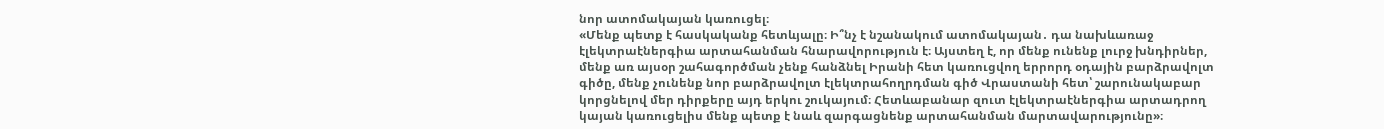նոր ատոմակայան կառուցել։
«Մենք պետք է հասկականք հետևյալը։ Ի՞նչ է նշանակում ատոմակայան․ դա նախևառաջ էլեկտրաէներգիա արտահանման հնարավորություն է։ Այստեղ է, որ մենք ունենք լուրջ խնդիրներ, մենք առ այսօր շահագործման չենք հանձնել Իրանի հետ կառուցվող երրորդ օդային բարձրավոլտ գիծը, մենք չունենք նոր բարձրավոլտ էլեկտրահողրդման գիծ Վրաստանի հետ՝ շարունակաբար կորցնելով մեր դիրքերը այդ երկու շուկայում։ Հետևաբանար զուտ էլեկտրաէներգիա արտադրող կայան կառուցելիս մենք պետք է նաև զարգացնենք արտահանման մարտավարությունը»։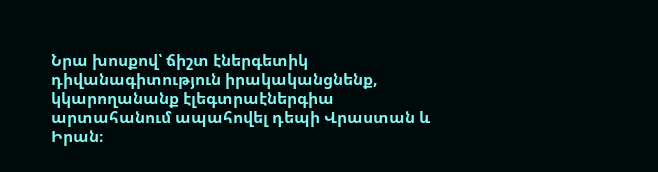Նրա խոսքով՝ ճիշտ էներգետիկ դիվանագիտություն իրակականցնենք, կկարողանանք էլեգտրաէներգիա արտահանում ապահովել դեպի Վրաստան և Իրան։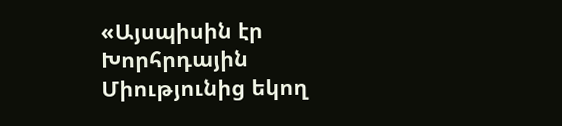«Այսպիսին էր Խորհրդային Միությունից եկող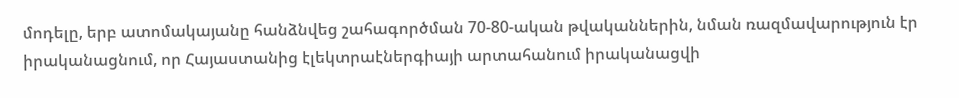մոդելը, երբ ատոմակայանը հանձնվեց շահագործման 70-80-ական թվականներին, նման ռազմավարություն էր իրականացնում, որ Հայաստանից էլեկտրաէներգիայի արտահանում իրականացվի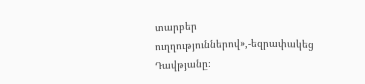տարբեր ուղղություններով»,-եզրափակեց Դավթյանը։